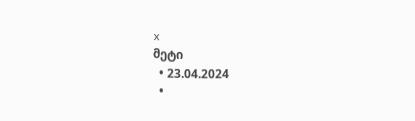x
მეტი
  • 23.04.2024
  •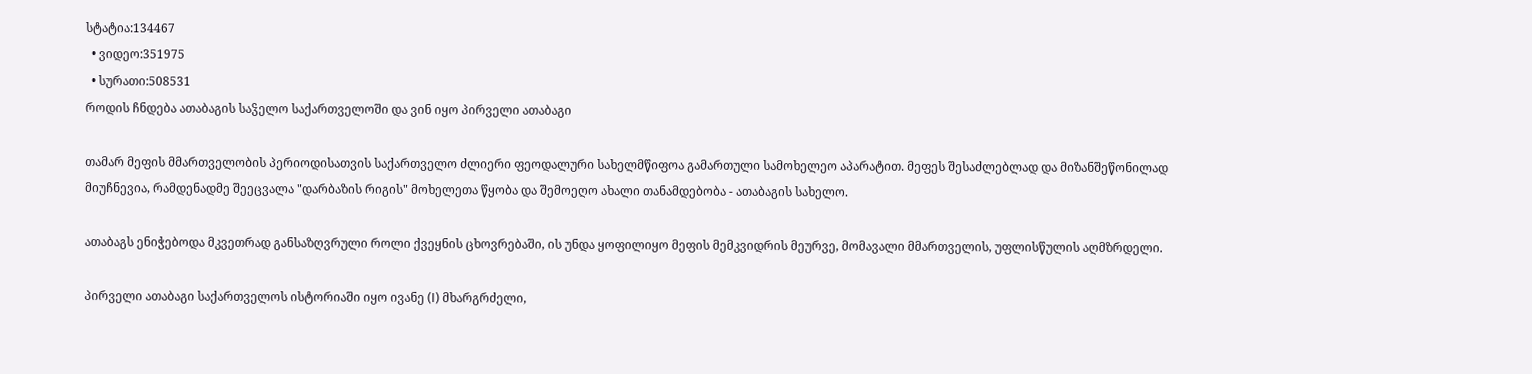სტატია:134467
  • ვიდეო:351975
  • სურათი:508531
როდის ჩნდება ათაბაგის საჴელო საქართველოში და ვინ იყო პირველი ათაბაგი

თამარ მეფის მმართველობის პერიოდისათვის საქართველო ძლიერი ფეოდალური სახელმწიფოა გამართული სამოხელეო აპარატით. მეფეს შესაძლებლად და მიზანშეწონილად მიუჩნევია, რამდენადმე შეეცვალა "დარბაზის რიგის" მოხელეთა წყობა და შემოეღო ახალი თანამდებობა - ათაბაგის სახელო.

ათაბაგს ენიჭებოდა მკვეთრად განსაზღვრული როლი ქვეყნის ცხოვრებაში, ის უნდა ყოფილიყო მეფის მემკვიდრის მეურვე, მომავალი მმართველის, უფლისწულის აღმზრდელი.

პირველი ათაბაგი საქართველოს ისტორიაში იყო ივანე (I) მხარგრძელი,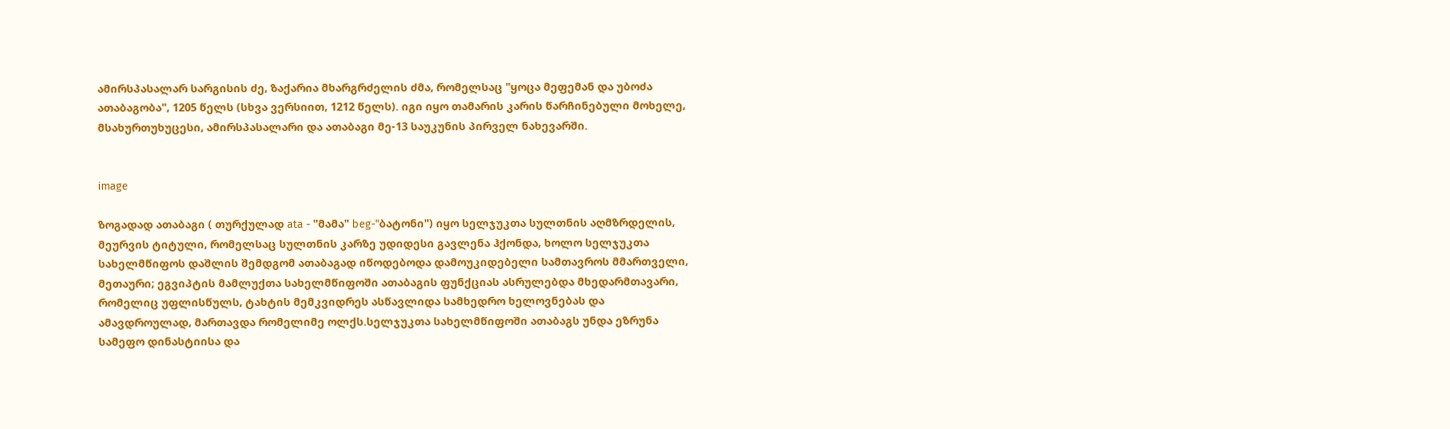ამირსპასალარ სარგისის ძე, ზაქარია მხარგრძელის ძმა, რომელსაც "ყოცა მეფემან და უბოძა ათაბაგობა", 1205 წელს (სხვა ვერსიით, 1212 წელს). იგი იყო თამარის კარის წარჩინებული მოხელე, მსახურთუხუცესი, ამირსპასალარი და ათაბაგი მე-13 საუკუნის პირველ ნახევარში.


image

ზოგადად ათაბაგი ( თურქულად ata - "მამა" beg-"ბატონი") იყო სელჯუკთა სულთნის აღმზრდელის, მეურვის ტიტული, რომელსაც სულთნის კარზე უდიდესი გავლენა ჰქონდა, ხოლო სელჯუკთა სახელმწიფოს დაშლის შემდგომ ათაბაგად იწოდებოდა დამოუკიდებელი სამთავროს მმართველი, მეთაური; ეგვიპტის მამლუქთა სახელმწიფოში ათაბაგის ფუნქციას ასრულებდა მხედარმთავარი, რომელიც უფლისწულს, ტახტის მემკვიდრეს ასწავლიდა სამხედრო ხელოვნებას და ამავდროულად, მართავდა რომელიმე ოლქს.სელჯუკთა სახელმწიფოში ათაბაგს უნდა ეზრუნა სამეფო დინასტიისა და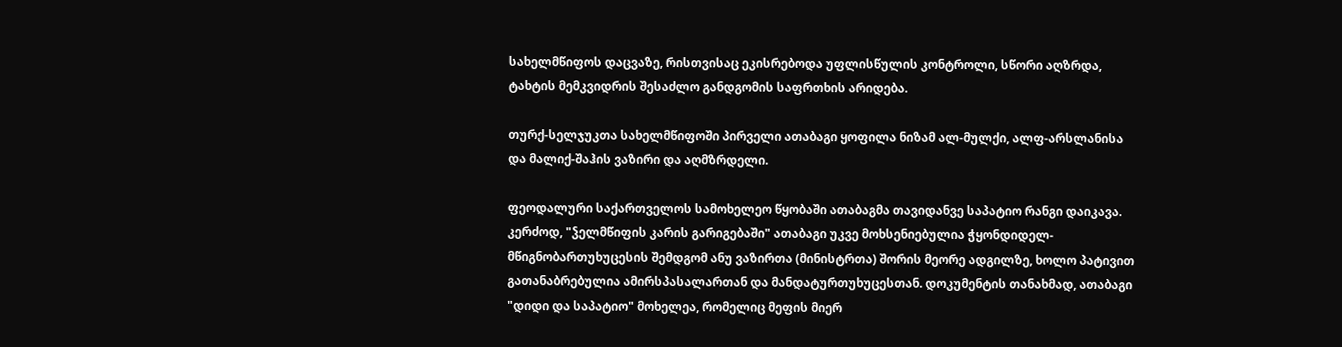სახელმწიფოს დაცვაზე, რისთვისაც ეკისრებოდა უფლისწულის კონტროლი, სწორი აღზრდა, ტახტის მემკვიდრის შესაძლო განდგომის საფრთხის არიდება.

თურქ-სელჯუკთა სახელმწიფოში პირველი ათაბაგი ყოფილა ნიზამ ალ-მულქი, ალფ-არსლანისა და მალიქ-შაჰის ვაზირი და აღმზრდელი.

ფეოდალური საქართველოს სამოხელეო წყობაში ათაბაგმა თავიდანვე საპატიო რანგი დაიკავა. კერძოდ, "ჴელმწიფის კარის გარიგებაში" ათაბაგი უკვე მოხსენიებულია ჭყონდიდელ-მწიგნობართუხუცესის შემდგომ ანუ ვაზირთა (მინისტრთა) შორის მეორე ადგილზე, ხოლო პატივით გათანაბრებულია ამირსპასალართან და მანდატურთუხუცესთან. დოკუმენტის თანახმად, ათაბაგი "დიდი და საპატიო" მოხელეა, რომელიც მეფის მიერ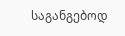საგანგებოდ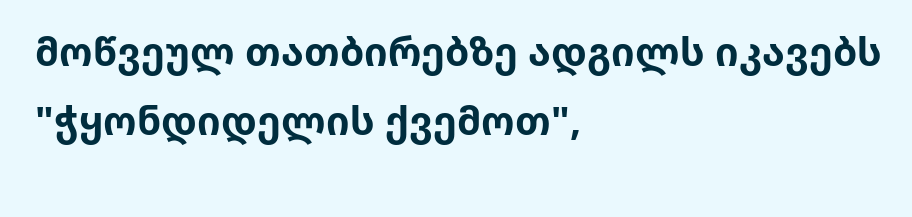მოწვეულ თათბირებზე ადგილს იკავებს "ჭყონდიდელის ქვემოთ",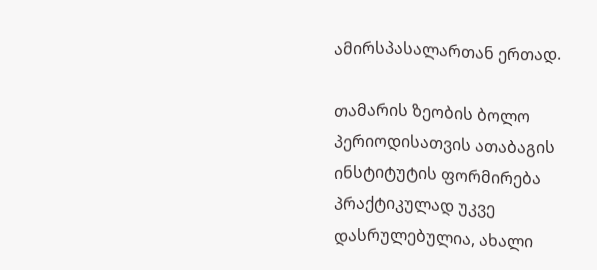ამირსპასალართან ერთად.

თამარის ზეობის ბოლო პერიოდისათვის ათაბაგის ინსტიტუტის ფორმირება პრაქტიკულად უკვე დასრულებულია, ახალი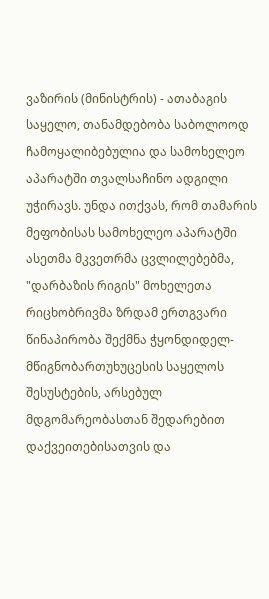ვაზირის (მინისტრის) - ათაბაგის საყელო, თანამდებობა საბოლოოდ ჩამოყალიბებულია და სამოხელეო აპარატში თვალსაჩინო ადგილი უჭირავს. უნდა ითქვას, რომ თამარის მეფობისას სამოხელეო აპარატში ასეთმა მკვეთრმა ცვლილებებმა, "დარბაზის რიგის" მოხელეთა რიცხობრივმა ზრდამ ერთგვარი წინაპირობა შექმნა ჭყონდიდელ-მწიგნობართუხუცესის საყელოს შესუსტების, არსებულ მდგომარეობასთან შედარებით დაქვეითებისათვის და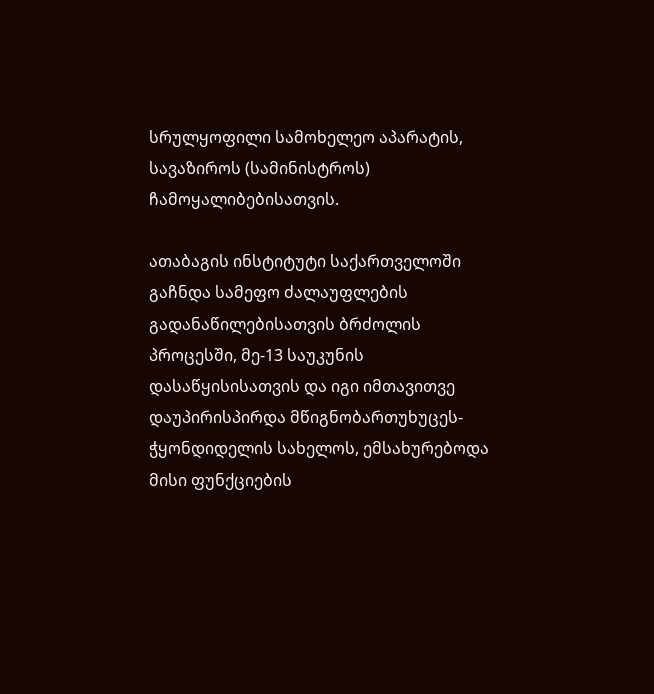სრულყოფილი სამოხელეო აპარატის, სავაზიროს (სამინისტროს) ჩამოყალიბებისათვის.

ათაბაგის ინსტიტუტი საქართველოში გაჩნდა სამეფო ძალაუფლების გადანაწილებისათვის ბრძოლის პროცესში, მე-13 საუკუნის დასაწყისისათვის და იგი იმთავითვე დაუპირისპირდა მწიგნობართუხუცეს-ჭყონდიდელის სახელოს, ემსახურებოდა მისი ფუნქციების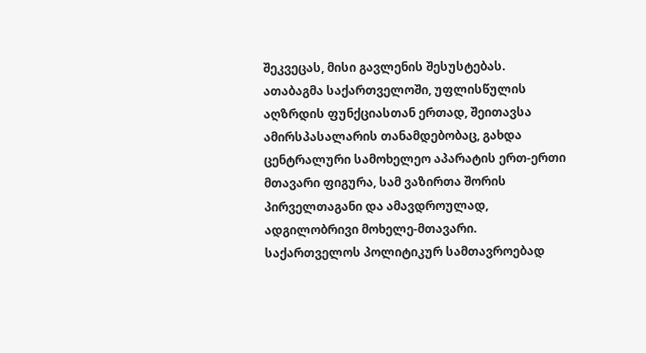შეკვეცას, მისი გავლენის შესუსტებას. ათაბაგმა საქართველოში, უფლისწულის აღზრდის ფუნქციასთან ერთად, შეითავსა ამირსპასალარის თანამდებობაც, გახდა ცენტრალური სამოხელეო აპარატის ერთ-ერთი მთავარი ფიგურა, სამ ვაზირთა შორის პირველთაგანი და ამავდროულად, ადგილობრივი მოხელე-მთავარი. საქართველოს პოლიტიკურ სამთავროებად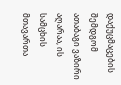დაქუცმაცების შემდგომ ათაბაგი ვაზირი აღარაა, ის სამცხის მთავართა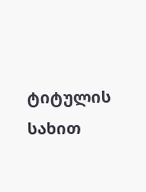ტიტულის სახით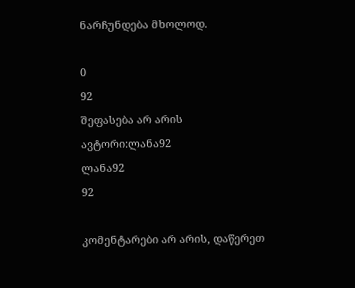ნარჩუნდება მხოლოდ.

0
92
შეფასება არ არის
ავტორი:ლანა92
ლანა92
92

კომენტარები არ არის, დაწერეთ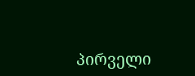პირველი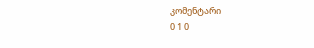კომენტარი
0 1 0